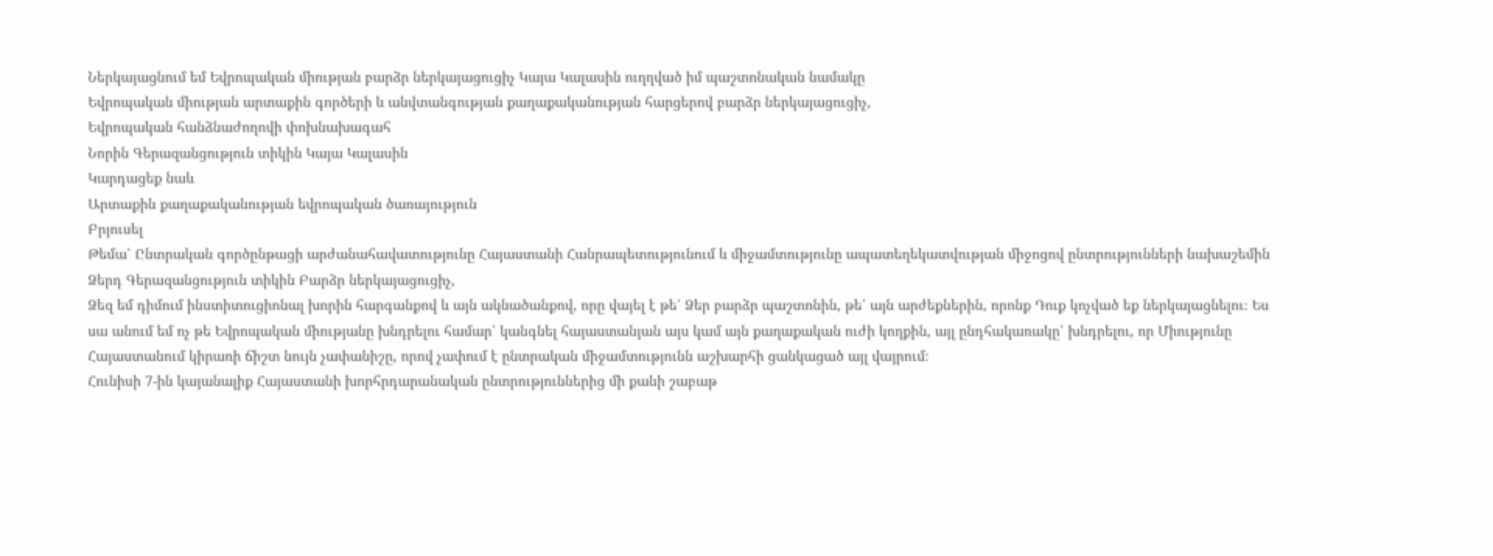Ներկայացնում եմ Եվրոպական միության բարձր ներկայացուցիչ Կայա Կալասին ուղղված իմ պաշտոնական նամակը
Եվրոպական միության արտաքին գործերի և անվտանգության քաղաքականության հարցերով բարձր ներկայացուցիչ,
Եվրոպական հանձնաժողովի փոխնախագահ
Նորին Գերազանցություն տիկին Կայա Կալասին
Կարդացեք նաև
Արտաքին քաղաքականության եվրոպական ծառայություն
Բրյուսել
Թեմա՝ Ընտրական գործընթացի արժանահավատությունը Հայաստանի Հանրապետությունում և միջամտությունը ապատեղեկատվության միջոցով ընտրությունների նախաշեմին
Ձերդ Գերազանցություն տիկին Բարձր ներկայացուցիչ,
Ձեզ եմ դիմում ինստիտուցիոնալ խորին հարգանքով և այն ակնածանքով, որը վայել է թե՛ Ձեր բարձր պաշտոնին, թե՛ այն արժեքներին, որոնք Դուք կոչված եք ներկայացնելու։ Ես սա անում եմ ոչ թե Եվրոպական միությանը խնդրելու համար՝ կանգնել հայաստանյան այս կամ այն քաղաքական ուժի կողքին, այլ ընդհակառակը՝ խնդրելու, որ Միությունը Հայաստանում կիրառի ճիշտ նույն չափանիշը, որով չափում է ընտրական միջամտությունն աշխարհի ցանկացած այլ վայրում։
Հունիսի 7-ին կայանալիք Հայաստանի խորհրդարանական ընտրություններից մի քանի շաբաթ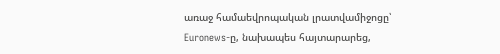առաջ համաեվրոպական լրատվամիջոցը՝ Euronews-ը, նախապես հայտարարեց,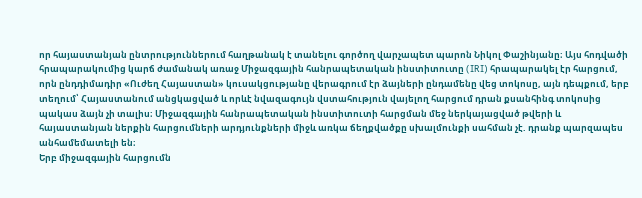որ հայաստանյան ընտրություններում հաղթանակ է տանելու գործող վարչապետ պարոն Նիկոլ Փաշինյանը։ Այս հոդվածի հրապարակումից կարճ ժամանակ առաջ Միջազգային հանրապետական ինստիտուտը (IRI) հրապարակել էր հարցում, որն ընդդիմադիր «Ուժեղ Հայաստան» կուսակցությանը վերագրում էր ձայների ընդամենը վեց տոկոսը, այն դեպքում, երբ տեղում՝ Հայաստանում անցկացված և որևէ նվազագույն վստահություն վայելող հարցում դրան քսանհինգ տոկոսից պակաս ձայն չի տալիս։ Միջազգային հանրապետական ինստիտուտի հարցման մեջ ներկայացված թվերի և հայաստանյան ներքին հարցումների արդյունքների միջև առկա ճեղքվածքը սխալմունքի սահման չէ. դրանք պարզապես անհամեմատելի են։
Երբ միջազգային հարցումն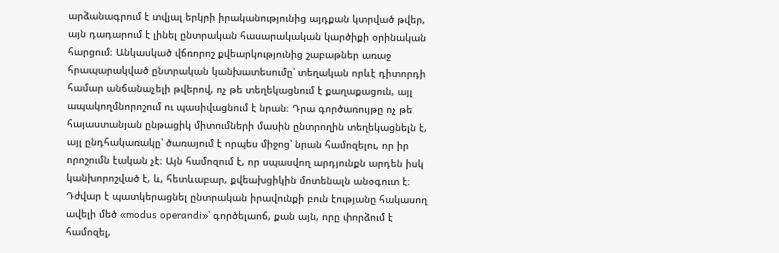արձանագրում է տվյալ երկրի իրականությունից այդքան կտրված թվեր, այն դադարում է լինել ընտրական հասարակական կարծիքի օրինական հարցում։ Անկասկած վճռորոշ քվեարկությունից շաբաթներ առաջ հրապարակված ընտրական կանխատեսումը՝ տեղական որևէ դիտորդի համար անճանաչելի թվերով, ոչ թե տեղեկացնում է քաղաքացուն, այլ ապակողմնորոշում ու պասիվացնում է նրան։ Դրա գործառույթը ոչ թե հայաստանյան ընթացիկ միտումների մասին ընտրողին տեղեկացնելն է, այլ ընդհակառակը՝ ծառայում է որպես միջոց՝ նրան համոզելու, որ իր որոշումն էական չէ։ Այն համոզում է, որ սպասվող արդյունքն արդեն իսկ կանխորոշված է, և, հետևաբար, քվեախցիկին մոտենալն անօգուտ է։
Դժվար է պատկերացնել ընտրական իրավունքի բուն էությանը հակասող ավելի մեծ «modus operandi»՝ գործելաոճ, քան այն, որը փորձում է համոզել,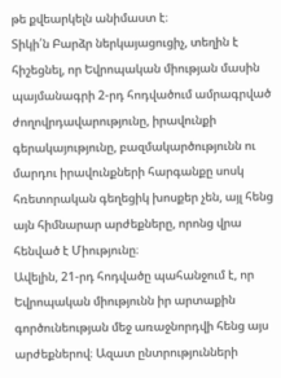թե քվեարկելն անիմաստ է։
Տիկի՛ն Բարձր ներկայացուցիչ, տեղին է հիշեցնել, որ Եվրոպական միության մասին պայմանագրի 2-րդ հոդվածում ամրագրված ժողովրդավարությունը, իրավունքի գերակայությունը, բազմակարծությունն ու մարդու իրավունքների հարգանքը սոսկ հռետորական գեղեցիկ խոսքեր չեն, այլ հենց այն հիմնարար արժեքները, որոնց վրա հենված է Միությունը։
Ավելին, 21-րդ հոդվածը պահանջում է, որ Եվրոպական միությունն իր արտաքին գործունեության մեջ առաջնորդվի հենց այս արժեքներով։ Ազատ ընտրությունների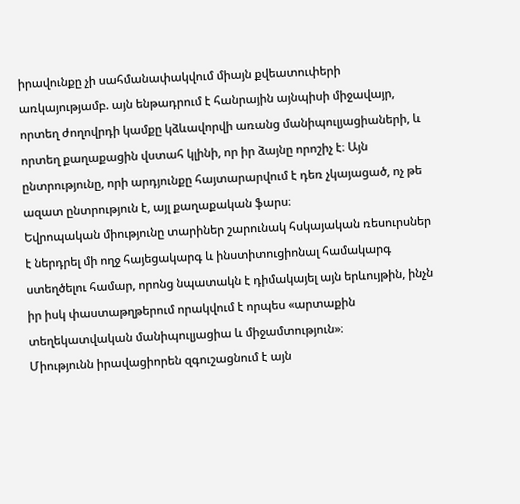իրավունքը չի սահմանափակվում միայն քվեատուփերի առկայությամբ. այն ենթադրում է հանրային այնպիսի միջավայր, որտեղ ժողովրդի կամքը կձևավորվի առանց մանիպուլյացիաների, և որտեղ քաղաքացին վստահ կլինի, որ իր ձայնը որոշիչ է։ Այն ընտրությունը, որի արդյունքը հայտարարվում է դեռ չկայացած, ոչ թե ազատ ընտրություն է, այլ քաղաքական ֆարս։
Եվրոպական միությունը տարիներ շարունակ հսկայական ռեսուրսներ է ներդրել մի ողջ հայեցակարգ և ինստիտուցիոնալ համակարգ ստեղծելու համար, որոնց նպատակն է դիմակայել այն երևույթին, ինչն իր իսկ փաստաթղթերում որակվում է որպես «արտաքին տեղեկատվական մանիպուլյացիա և միջամտություն»։
Միությունն իրավացիորեն զգուշացնում է այն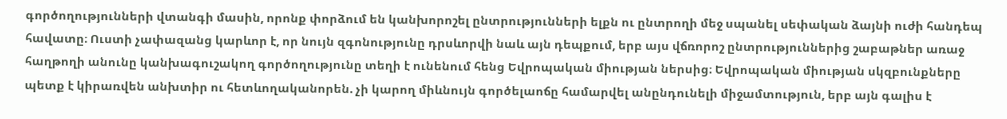գործողությունների վտանգի մասին, որոնք փորձում են կանխորոշել ընտրությունների ելքն ու ընտրողի մեջ սպանել սեփական ձայնի ուժի հանդեպ հավատը։ Ուստի չափազանց կարևոր է, որ նույն զգոնությունը դրսևորվի նաև այն դեպքում, երբ այս վճռորոշ ընտրություններից շաբաթներ առաջ հաղթողի անունը կանխագուշակող գործողությունը տեղի է ունենում հենց Եվրոպական միության ներսից։ Եվրոպական միության սկզբունքները պետք է կիրառվեն անխտիր ու հետևողականորեն. չի կարող միևնույն գործելաոճը համարվել անընդունելի միջամտություն, երբ այն գալիս է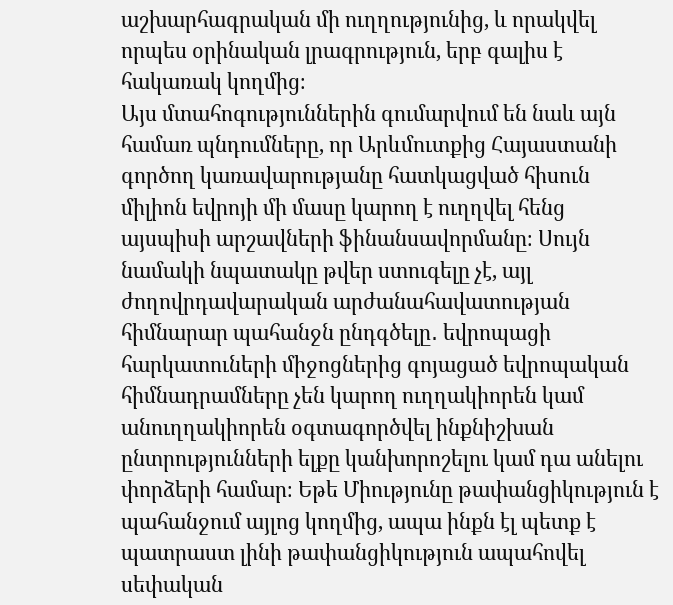աշխարհագրական մի ուղղությունից, և որակվել որպես օրինական լրագրություն, երբ գալիս է հակառակ կողմից։
Այս մտահոգություններին գումարվում են նաև այն համառ պնդումները, որ Արևմուտքից Հայաստանի գործող կառավարությանը հատկացված հիսուն միլիոն եվրոյի մի մասը կարող է ուղղվել հենց այսպիսի արշավների ֆինանսավորմանը։ Սույն նամակի նպատակը թվեր ստուգելը չէ, այլ ժողովրդավարական արժանահավատության հիմնարար պահանջն ընդգծելը․ եվրոպացի հարկատուների միջոցներից գոյացած եվրոպական հիմնադրամները չեն կարող ուղղակիորեն կամ անուղղակիորեն օգտագործվել ինքնիշխան ընտրությունների ելքը կանխորոշելու կամ դա անելու փորձերի համար։ Եթե Միությունը թափանցիկություն է պահանջում այլոց կողմից, ապա ինքն էլ պետք է պատրաստ լինի թափանցիկություն ապահովել սեփական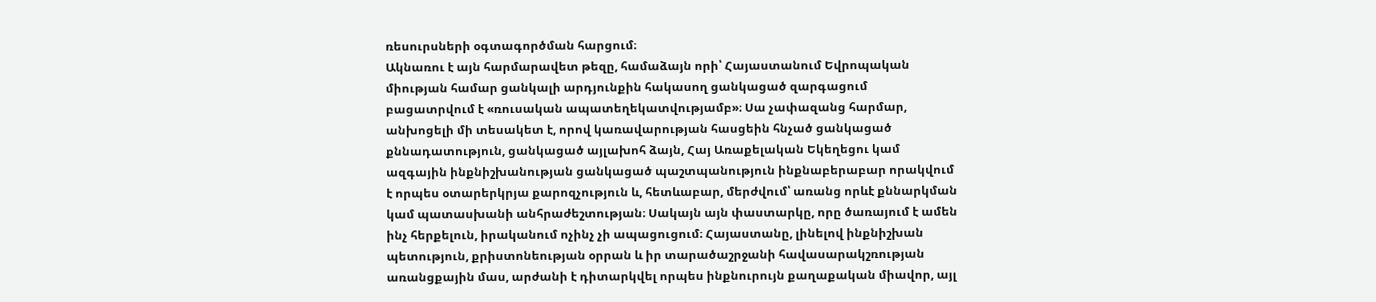ռեսուրսների օգտագործման հարցում։
Ակնառու է այն հարմարավետ թեզը, համաձայն որի՝ Հայաստանում Եվրոպական միության համար ցանկալի արդյունքին հակասող ցանկացած զարգացում բացատրվում է «ռուսական ապատեղեկատվությամբ»։ Սա չափազանց հարմար, անխոցելի մի տեսակետ է, որով կառավարության հասցեին հնչած ցանկացած քննադատություն, ցանկացած այլախոհ ձայն, Հայ Առաքելական Եկեղեցու կամ ազգային ինքնիշխանության ցանկացած պաշտպանություն ինքնաբերաբար որակվում է որպես օտարերկրյա քարոզչություն և, հետևաբար, մերժվում՝ առանց որևէ քննարկման կամ պատասխանի անհրաժեշտության։ Սակայն այն փաստարկը, որը ծառայում է ամեն ինչ հերքելուն, իրականում ոչինչ չի ապացուցում։ Հայաստանը, լինելով ինքնիշխան պետություն, քրիստոնեության օրրան և իր տարածաշրջանի հավասարակշռության առանցքային մաս, արժանի է դիտարկվել որպես ինքնուրույն քաղաքական միավոր, այլ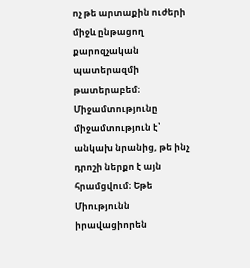ոչ թե արտաքին ուժերի միջև ընթացող քարոզչական պատերազմի թատերաբեմ։
Միջամտությունը միջամտություն է՝ անկախ նրանից, թե ինչ դրոշի ներքո է այն հրամցվում։ Եթե Միությունն իրավացիորեն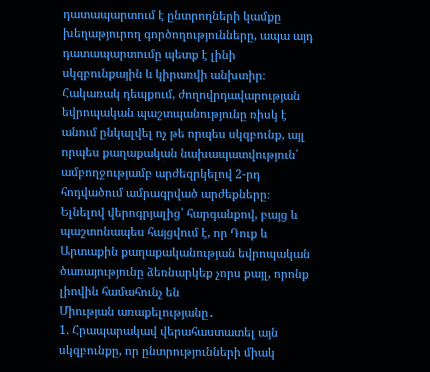դատապարտում է ընտրողների կամքը խեղաթյուրող գործողությունները, ապա այդ դատապարտումը պետք է լինի սկզբունքային և կիրառվի անխտիր։ Հակառակ դեպքում, ժողովրդավարության եվրոպական պաշտպանությունը ռիսկ է անում ընկալվել ոչ թե որպես սկզբունք, այլ որպես քաղաքական նախապատվություն՝ ամբողջությամբ արժեզրկելով 2-րդ հոդվածում ամրագրված արժեքները։
Ելնելով վերոգրյալից՝ հարգանքով, բայց և պաշտոնապես հայցվում է, որ Դուք և Արտաքին քաղաքականության եվրոպական ծառայությունը ձեռնարկեք չորս քայլ, որոնք լիովին համահունչ են
Միության առաքելությանը․
1. Հրապարակավ վերահաստատել այն սկզբունքը, որ ընտրությունների միակ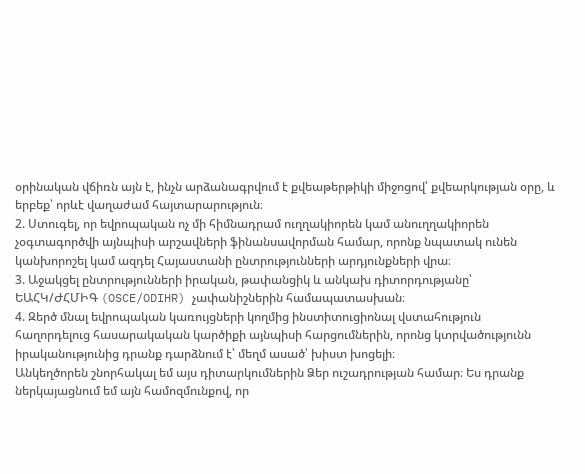օրինական վճիռն այն է, ինչն արձանագրվում է քվեաթերթիկի միջոցով՝ քվեարկության օրը, և երբեք՝ որևէ վաղաժամ հայտարարություն։
2. Ստուգել, որ եվրոպական ոչ մի հիմնադրամ ուղղակիորեն կամ անուղղակիորեն չօգտագործվի այնպիսի արշավների ֆինանսավորման համար, որոնք նպատակ ունեն կանխորոշել կամ ազդել Հայաստանի ընտրությունների արդյունքների վրա։
3. Աջակցել ընտրությունների իրական, թափանցիկ և անկախ դիտորդությանը՝ ԵԱՀԿ/ԺՀՄԻԳ (OSCE/ODIHR) չափանիշներին համապատասխան։
4. Զերծ մնալ եվրոպական կառույցների կողմից ինստիտուցիոնալ վստահություն հաղորդելուց հասարակական կարծիքի այնպիսի հարցումներին, որոնց կտրվածությունն իրականությունից դրանք դարձնում է՝ մեղմ ասած՝ խիստ խոցելի։
Անկեղծորեն շնորհակալ եմ այս դիտարկումներին Ձեր ուշադրության համար։ Ես դրանք ներկայացնում եմ այն համոզմունքով, որ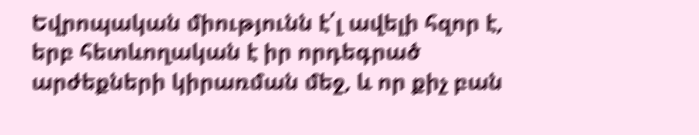Եվրոպական միությունն է՛լ ավելի հզոր է, երբ հետևողական է իր որդեգրած արժեքների կիրառման մեջ, և որ քիչ բան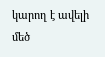կարող է ավելի մեծ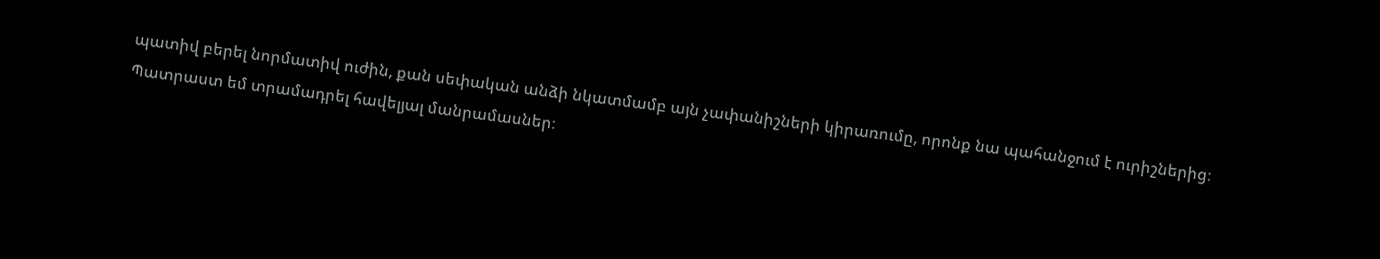պատիվ բերել նորմատիվ ուժին, քան սեփական անձի նկատմամբ այն չափանիշների կիրառումը, որոնք նա պահանջում է ուրիշներից։
Պատրաստ եմ տրամադրել հավելյալ մանրամասներ։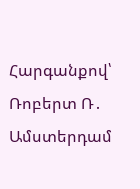Հարգանքով՝
Ռոբերտ Ռ․ Ամստերդամ